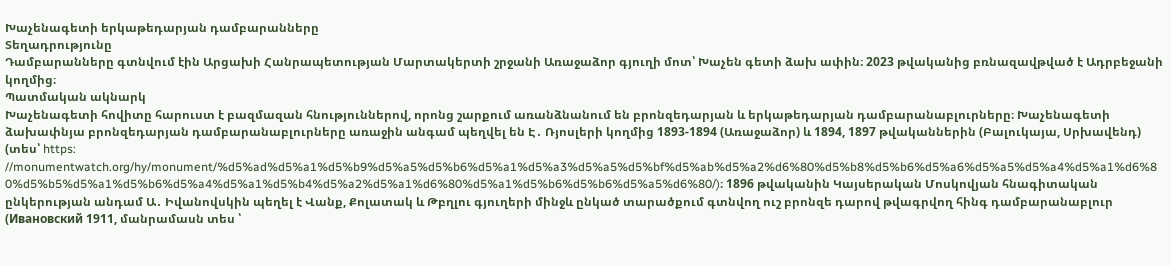Խաչենագետի երկաթեդարյան դամբարանները
Տեղադրությունը
Դամբարանները գտնվում էին Արցախի Հանրապետության Մարտակերտի շրջանի Առաջաձոր գյուղի մոտ՝ Խաչեն գետի ձախ ափին։ 2023 թվականից բռնազավթված է Ադրբեջանի կողմից։
Պատմական ակնարկ
Խաչենագետի հովիտը հարուստ է բազմազան հնություններով, որոնց շարքում առանձնանում են բրոնզեդարյան և երկաթեդարյան դամբարանաբլուրները։ Խաչենագետի ձախափնյա բրոնզեդարյան դամբարանաբլուրները առաջին անգամ պեղվել են Է․ Ռյոսլերի կողմից 1893-1894 (Առաջաձոր) և 1894, 1897 թվականներին (Բալուկայա, Սրխավենդ) (տես՝ https: //monumentwatch.org/hy/monument/%d5%ad%d5%a1%d5%b9%d5%a5%d5%b6%d5%a1%d5%a3%d5%a5%d5%bf%d5%ab%d5%a2%d6%80%d5%b8%d5%b6%d5%a6%d5%a5%d5%a4%d5%a1%d6%80%d5%b5%d5%a1%d5%b6%d5%a4%d5%a1%d5%b4%d5%a2%d5%a1%d6%80%d5%a1%d5%b6%d5%b6%d5%a5%d6%80/)։ 1896 թվականին Կայսերական Մոսկովյան հնագիտական ընկերության անդամ Ա․ Իվանովսկին պեղել է Վանք, Քոլատակ և Թբղլու գյուղերի մինջև ընկած տարածքում գտնվող ուշ բրոնզե դարով թվագրվող հինգ դամբարանաբլուր (Ивановский 1911, մանրամասն տես ՝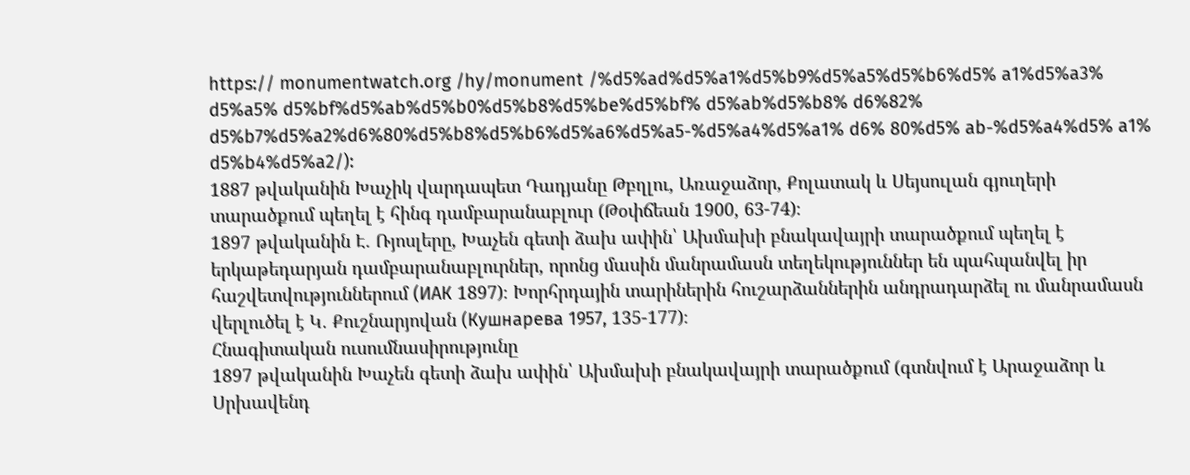https:// monumentwatch.org /hy/monument /%d5%ad%d5%a1%d5%b9%d5%a5%d5%b6%d5% a1%d5%a3% d5%a5% d5%bf%d5%ab%d5%b0%d5%b8%d5%be%d5%bf% d5%ab%d5%b8% d6%82% d5%b7%d5%a2%d6%80%d5%b8%d5%b6%d5%a6%d5%a5-%d5%a4%d5%a1% d6% 80%d5% ab-%d5%a4%d5% a1% d5%b4%d5%a2/):
1887 թվականին Խաչիկ վարդապետ Դադյանը Թբղլու, Առաջաձոր, Քոլատակ և Սեյսուլան գյուղերի տարածքում պեղել է հինգ դամբարանաբլուր (Թօփճեան 1900, 63-74)։
1897 թվականին Է. Ռյոսլերը, Խաչեն գետի ձախ ափին՝ Ախմախի բնակավայրի տարածքում պեղել է երկաթեդարյան դամբարանաբլուրներ, որոնց մասին մանրամասն տեղեկություններ են պահպանվել իր հաշվետվություններում (ИАК 1897)։ Խորհրդային տարիներին հուշարձաններին անդրադարձել ու մանրամասն վերլուծել է Կ․ Քուշնարյովան (Кушнарева 1957, 135-177)։
Հնագիտական ուսումնասիրությունը
1897 թվականին Խաչեն գետի ձախ ափին՝ Ախմախի բնակավայրի տարածքում (գտնվում է Արաջաձոր և Սրխավենդ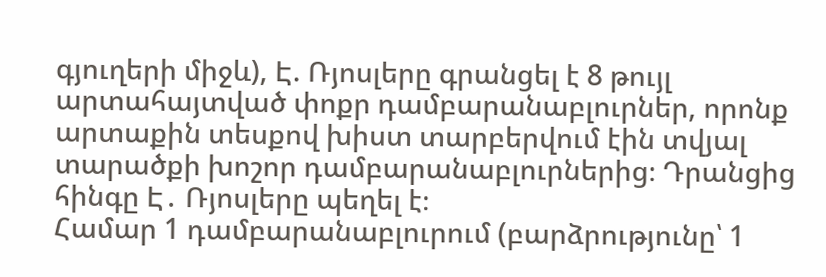գյուղերի միջև), Է. Ռյոսլերը գրանցել է 8 թույլ արտահայտված փոքր դամբարանաբլուրներ, որոնք արտաքին տեսքով խիստ տարբերվում էին տվյալ տարածքի խոշոր դամբարանաբլուրներից։ Դրանցից հինգը Է․ Ռյոսլերը պեղել է։
Համար 1 դամբարանաբլուրում (բարձրությունը՝ 1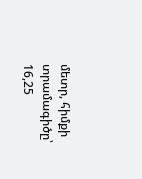մետր, հիմքի տրամագիծը՝ 16,25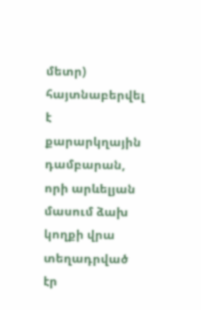մետր) հայտնաբերվել է քարարկղային դամբարան, որի արևելյան մասում ձախ կողքի վրա տեղադրված էր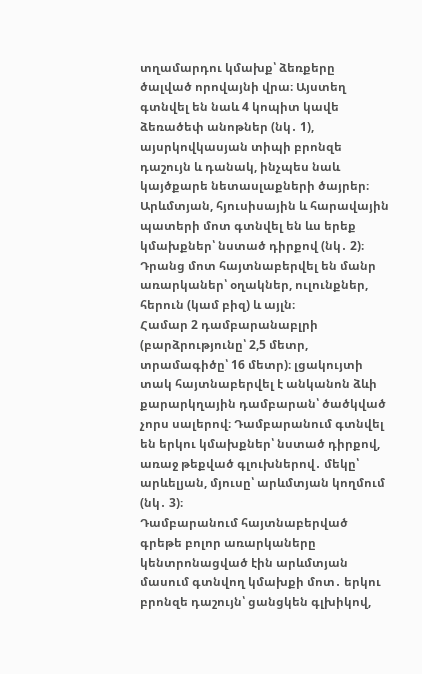տղամարդու կմախք՝ ձեռքերը ծալված որովայնի վրա։ Այստեղ գտնվել են նաև 4 կոպիտ կավե ձեռածեփ անոթներ (նկ․ 1), այսրկովկասյան տիպի բրոնզե դաշույն և դանակ, ինչպես նաև կայծքարե նետասլաքների ծայրեր։
Արևմտյան, հյուսիսային և հարավային պատերի մոտ գտնվել են ևս երեք կմախքներ՝ նստած դիրքով (նկ․ 2)։ Դրանց մոտ հայտնաբերվել են մանր առարկաներ՝ օղակներ, ուլունքներ, հերուն (կամ բիզ) և այլն։
Համար 2 դամբարանաբլրի (բարձրությունը՝ 2,5 մետր, տրամագիծը՝ 16 մետր)։ լցակույտի տակ հայտնաբերվել է անկանոն ձևի քարարկղային դամբարան՝ ծածկված չորս սալերով։ Դամբարանում գտնվել են երկու կմախքներ՝ նստած դիրքով, առաջ թեքված գլուխներով․ մեկը՝ արևելյան, մյուսը՝ արևմտյան կողմում (նկ․ 3)։
Դամբարանում հայտնաբերված գրեթե բոլոր առարկաները կենտրոնացված էին արևմտյան մասում գտնվող կմախքի մոտ․ երկու բրոնզե դաշույն՝ ցանցկեն գլխիկով,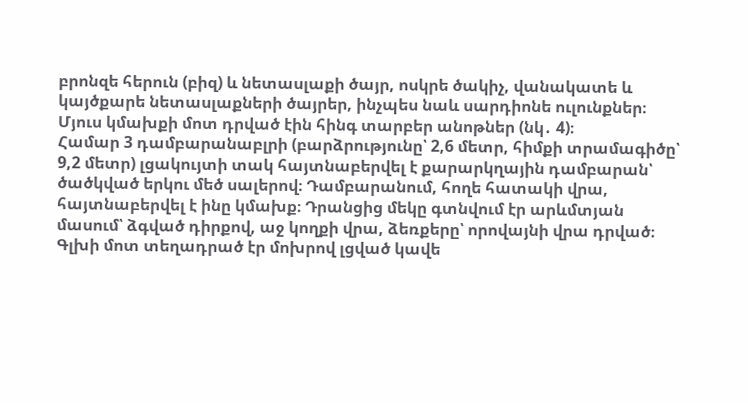բրոնզե հերուն (բիզ) և նետասլաքի ծայր, ոսկրե ծակիչ, վանակատե և կայծքարե նետասլաքների ծայրեր, ինչպես նաև սարդիոնե ուլունքներ։ Մյուս կմախքի մոտ դրված էին հինգ տարբեր անոթներ (նկ․ 4)։
Համար 3 դամբարանաբլրի (բարձրությունը՝ 2,6 մետր, հիմքի տրամագիծը՝ 9,2 մետր) լցակույտի տակ հայտնաբերվել է քարարկղային դամբարան՝ ծածկված երկու մեծ սալերով։ Դամբարանում, հողե հատակի վրա, հայտնաբերվել է ինը կմախք։ Դրանցից մեկը գտնվում էր արևմտյան մասում՝ ձգված դիրքով, աջ կողքի վրա, ձեռքերը՝ որովայնի վրա դրված։ Գլխի մոտ տեղադրած էր մոխրով լցված կավե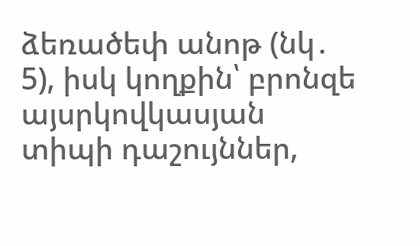ձեռածեփ անոթ (նկ․ 5), իսկ կողքին՝ բրոնզե այսրկովկասյան տիպի դաշույններ,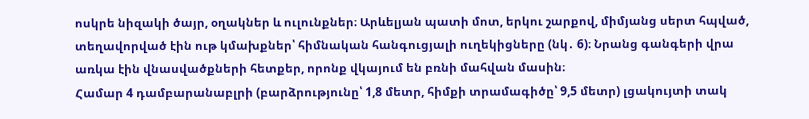ոսկրե նիզակի ծայր, օղակներ և ուլունքներ։ Արևելյան պատի մոտ, երկու շարքով, միմյանց սերտ հպված, տեղավորված էին ութ կմախքներ՝ հիմնական հանգուցյալի ուղեկիցները (նկ․ 6)։ Նրանց գանգերի վրա առկա էին վնասվածքների հետքեր, որոնք վկայում են բռնի մահվան մասին։
Համար 4 դամբարանաբլրի (բարձրությունը՝ 1,8 մետր, հիմքի տրամագիծը՝ 9,5 մետր) լցակույտի տակ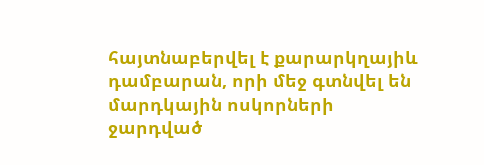հայտնաբերվել է քարարկղայիև դամբարան, որի մեջ գտնվել են մարդկային ոսկորների ջարդված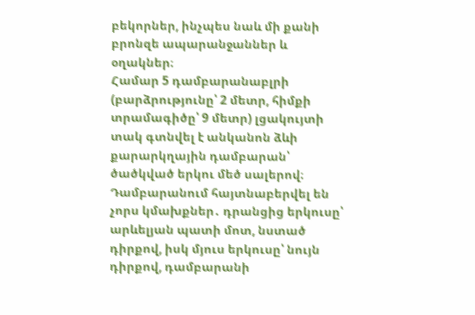բեկորներ, ինչպես նաև մի քանի բրոնզե ապարանջաններ և օղակներ։
Համար 5 դամբարանաբլրի (բարձրությունը՝ 2 մետր, հիմքի տրամագիծը՝ 9 մետր) լցակույտի տակ գտնվել է անկանոն ձևի քարարկղային դամբարան՝ ծածկված երկու մեծ սալերով։ Դամբարանում հայտնաբերվել են չորս կմախքներ․ դրանցից երկուսը՝ արևելյան պատի մոտ, նստած դիրքով, իսկ մյուս երկուսը՝ նույն դիրքով, դամբարանի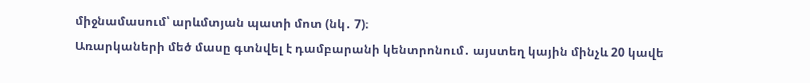միջնամասում՝ արևմտյան պատի մոտ (նկ․ 7)։
Առարկաների մեծ մասը գտնվել է դամբարանի կենտրոնում․ այստեղ կային մինչև 20 կավե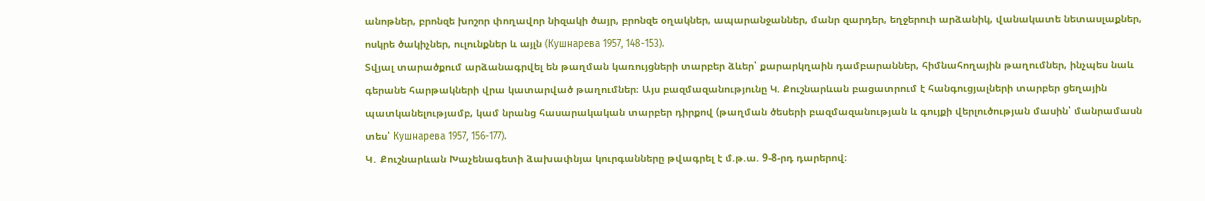անոթներ, բրոնզե խոշոր փողավոր նիզակի ծայր, բրոնզե օղակներ, ապարանջաններ, մանր զարդեր, եղջերուի արձանիկ, վանակատե նետասլաքներ, ոսկրե ծակիչներ, ուլունքներ և այլն (Кушнарева 1957, 148-153).
Տվյալ տարածքում արձանագրվել են թաղման կառույցների տարբեր ձևեր՝ քարարկղաին դամբարաններ, հիմնահողային թաղումներ, ինչպես նաև գերանե հարթակների վրա կատարված թաղումներ։ Այս բազմազանությունը Կ. Քուշնարևան բացատրում է հանգուցյալների տարբեր ցեղային պատկանելությամբ, կամ նրանց հասարակական տարբեր դիրքով (թաղման ծեսերի բազմազանության և գույքի վերլուծության մասին՝ մանրամասն տես՝ Кушнарева 1957, 156-177).
Կ․ Քուշնարևան Խաչենագետի ձախափնյա կուրգանները թվագրել է մ.թ.ա. 9-8-րդ դարերով։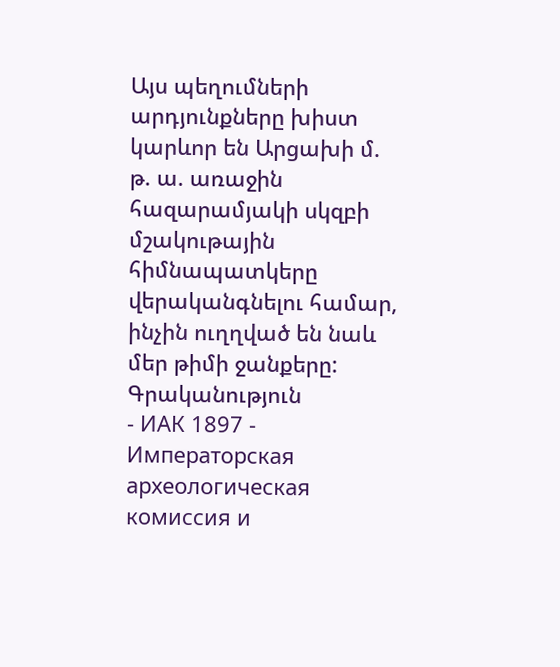Այս պեղումների արդյունքները խիստ կարևոր են Արցախի մ. թ. ա. առաջին հազարամյակի սկզբի մշակութային հիմնապատկերը վերականգնելու համար, ինչին ուղղված են նաև մեր թիմի ջանքերը:
Գրականություն
- ИАК 1897 - Императорская археологическая комиссия и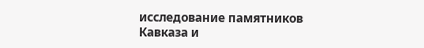исследование памятников Кавказа и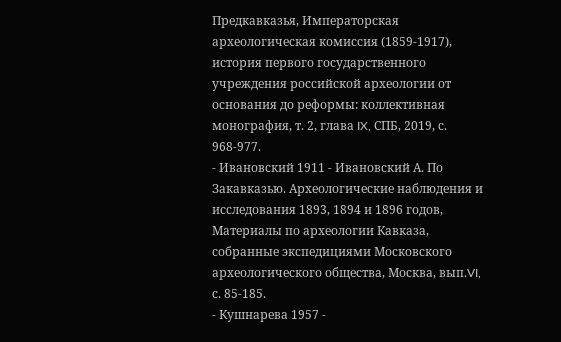Предкавказья, Императорская археологическая комиссия (1859-1917), история первого государственного учреждения российской археологии от основания до реформы: коллективная монография, т. 2, глава IX, СПБ, 2019, с. 968-977.
- Ивановский 1911 - Ивановский А. По Закавказью. Археологические наблюдения и исследования 1893, 1894 и 1896 годов, Материалы по археологии Кавказа, собранные экспедициями Московского археологического общества, Москва, вып.VI, с. 85-185.
- Кушнарева 1957 -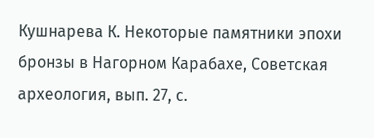Кушнарева К. Некоторые памятники эпохи бронзы в Нагорном Карабахе, Советская археология, вып. 27, с.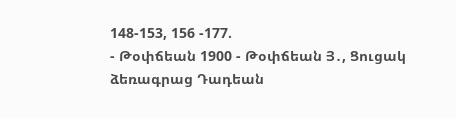148-153, 156 -177.
- Թօփճեան 1900 - Թօփճեան Յ․, Ցուցակ ձեռագրաց Դադեան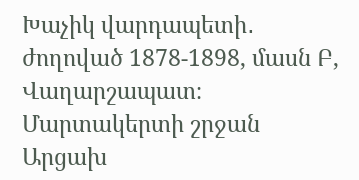Խաչիկ վարդապետի․ ժողոված 1878-1898, մասն Բ, Վաղարշապատ։
Մարտակերտի շրջան
Արցախ